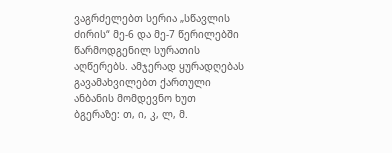ვაგრძელებთ სერია „სწავლის ძირის“ მე-6 და მე-7 წერილებში წარმოდგენილ სურათის აღწერებს. ამჯერად ყურადღებას გავამახვილებთ ქართული ანბანის მომდევნო ხუთ ბგერაზე: თ, ი, კ, ლ, მ.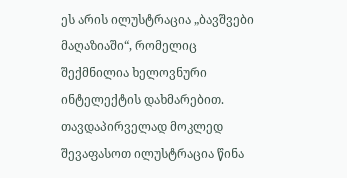ეს არის ილუსტრაცია „ბავშვები მაღაზიაში“, რომელიც შექმნილია ხელოვნური ინტელექტის დახმარებით.
თავდაპირველად მოკლედ შევაფასოთ ილუსტრაცია წინა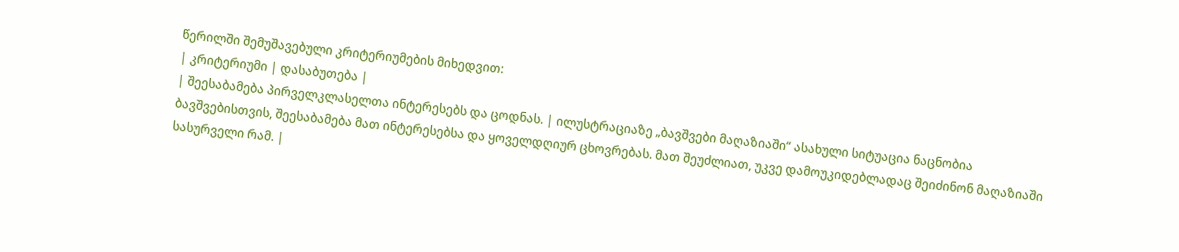წერილში შემუშავებული კრიტერიუმების მიხედვით:
| კრიტერიუმი | დასაბუთება |
| შეესაბამება პირველკლასელთა ინტერესებს და ცოდნას. | ილუსტრაციაზე „ბავშვები მაღაზიაში“ ასახული სიტუაცია ნაცნობია ბავშვებისთვის, შეესაბამება მათ ინტერესებსა და ყოველდღიურ ცხოვრებას. მათ შეუძლიათ, უკვე დამოუკიდებლადაც შეიძინონ მაღაზიაში სასურველი რამ. |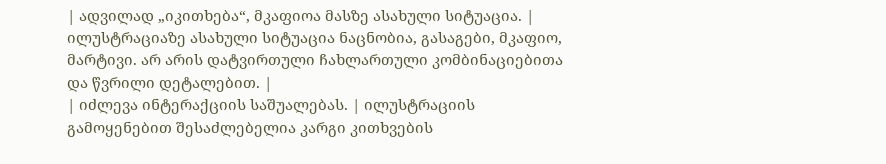| ადვილად „იკითხება“, მკაფიოა მასზე ასახული სიტუაცია. | ილუსტრაციაზე ასახული სიტუაცია ნაცნობია, გასაგები, მკაფიო, მარტივი. არ არის დატვირთული ჩახლართული კომბინაციებითა და წვრილი დეტალებით. |
| იძლევა ინტერაქციის საშუალებას. | ილუსტრაციის გამოყენებით შესაძლებელია კარგი კითხვების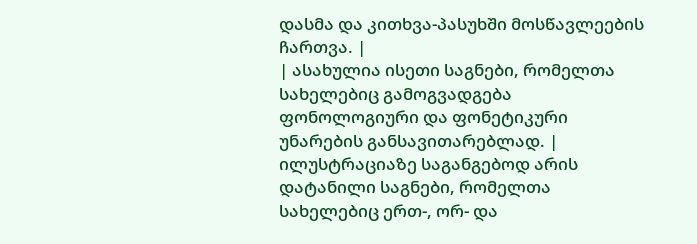დასმა და კითხვა-პასუხში მოსწავლეების ჩართვა. |
| ასახულია ისეთი საგნები, რომელთა სახელებიც გამოგვადგება ფონოლოგიური და ფონეტიკური უნარების განსავითარებლად. | ილუსტრაციაზე საგანგებოდ არის დატანილი საგნები, რომელთა სახელებიც ერთ-, ორ- და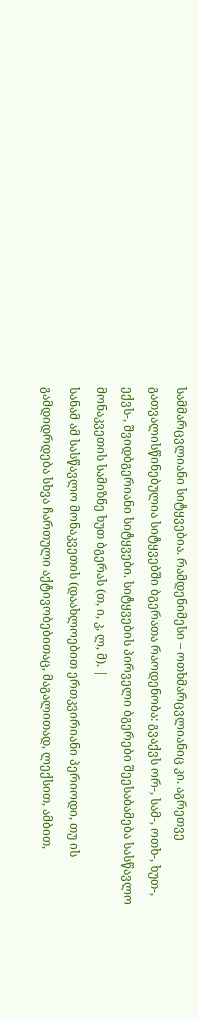სამმარცვლიანი სიტყვებია. რამდენიმესი – ოთხმარცვლიანიც კი. აგრეთვე გათვალისწინებულია სიტყვებში ბგერათა რაოდენობა: გვაქვს ორ-, სამ-, ოთხ-, ხუთ-, ექვს-, შვიდბგერიანი სიტყვები. სიტყვების პირველი ბგერები შეესაბამება სასწავლო მონაკვეთის სამიზნე ხუთ ბგერას (თ, ი, კ, ლ, მ). |
სანამ ამ სასწავლო მონაკვეთის (დაახლოებით ერთკვირიანი პერიოდი, თუ ის გამდიდრდება სხვა ჩართული აქტივობებითაც, მაგალითად, ლექსით, ამბით,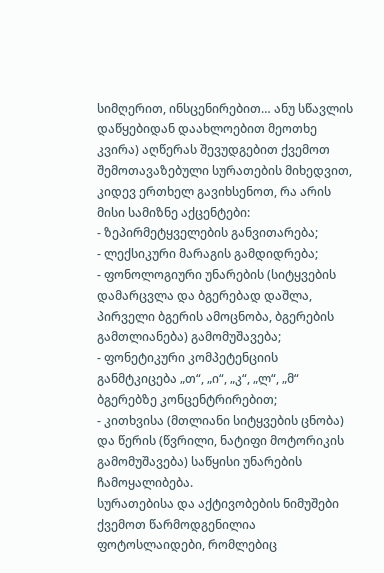სიმღერით, ინსცენირებით… ანუ სწავლის დაწყებიდან დაახლოებით მეოთხე კვირა) აღწერას შევუდგებით ქვემოთ შემოთავაზებული სურათების მიხედვით, კიდევ ერთხელ გავიხსენოთ, რა არის მისი სამიზნე აქცენტები:
- ზეპირმეტყველების განვითარება;
- ლექსიკური მარაგის გამდიდრება;
- ფონოლოგიური უნარების (სიტყვების დამარცვლა და ბგერებად დაშლა, პირველი ბგერის ამოცნობა, ბგერების გამთლიანება) გამომუშავება;
- ფონეტიკური კომპეტენციის განმტკიცება „თ“, „ი“, „კ“, „ლ“, „მ“ ბგერებზე კონცენტრირებით;
- კითხვისა (მთლიანი სიტყვების ცნობა) და წერის (წვრილი, ნატიფი მოტორიკის გამომუშავება) საწყისი უნარების ჩამოყალიბება.
სურათებისა და აქტივობების ნიმუშები
ქვემოთ წარმოდგენილია ფოტოსლაიდები, რომლებიც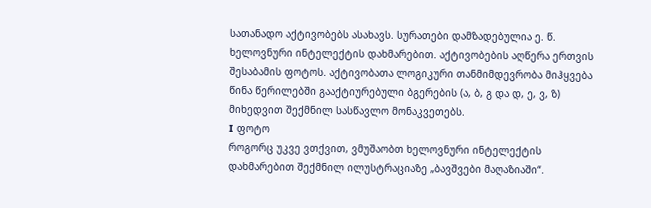სათანადო აქტივობებს ასახავს. სურათები დამზადებულია ე. წ. ხელოვნური ინტელექტის დახმარებით. აქტივობების აღწერა ერთვის შესაბამის ფოტოს. აქტივობათა ლოგიკური თანმიმდევრობა მიჰყვება წინა წერილებში გააქტიურებული ბგერების (ა, ბ, გ და დ, ე, ვ, ზ) მიხედვით შექმნილ სასწავლო მონაკვეთებს.
I ფოტო
როგორც უკვე ვთქვით, ვმუშაობთ ხელოვნური ინტელექტის დახმარებით შექმნილ ილუსტრაციაზე „ბავშვები მაღაზიაში“.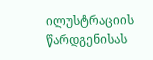ილუსტრაციის წარდგენისას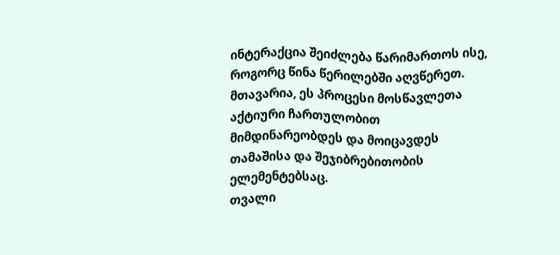ინტერაქცია შეიძლება წარიმართოს ისე, როგორც წინა წერილებში აღვწერეთ. მთავარია, ეს პროცესი მოსწავლეთა აქტიური ჩართულობით მიმდინარეობდეს და მოიცავდეს თამაშისა და შეჯიბრებითობის ელემენტებსაც.
თვალი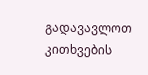გადავავლოთ კითხვების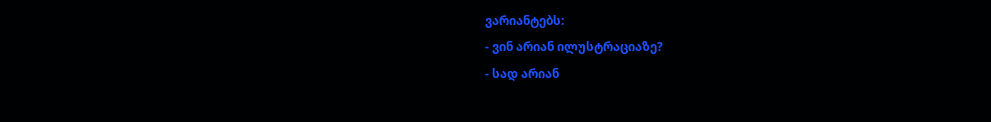ვარიანტებს:
- ვინ არიან ილუსტრაციაზე?
- სად არიან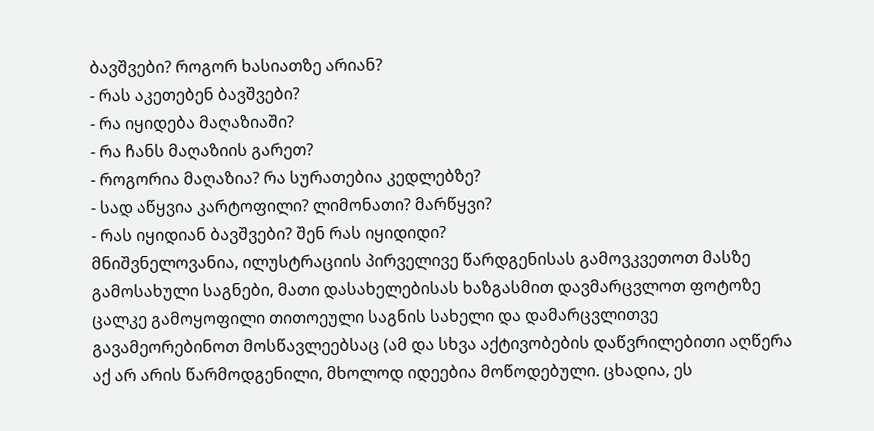ბავშვები? როგორ ხასიათზე არიან?
- რას აკეთებენ ბავშვები?
- რა იყიდება მაღაზიაში?
- რა ჩანს მაღაზიის გარეთ?
- როგორია მაღაზია? რა სურათებია კედლებზე?
- სად აწყვია კარტოფილი? ლიმონათი? მარწყვი?
- რას იყიდიან ბავშვები? შენ რას იყიდიდი?
მნიშვნელოვანია, ილუსტრაციის პირველივე წარდგენისას გამოვკვეთოთ მასზე გამოსახული საგნები, მათი დასახელებისას ხაზგასმით დავმარცვლოთ ფოტოზე ცალკე გამოყოფილი თითოეული საგნის სახელი და დამარცვლითვე გავამეორებინოთ მოსწავლეებსაც (ამ და სხვა აქტივობების დაწვრილებითი აღწერა აქ არ არის წარმოდგენილი, მხოლოდ იდეებია მოწოდებული. ცხადია, ეს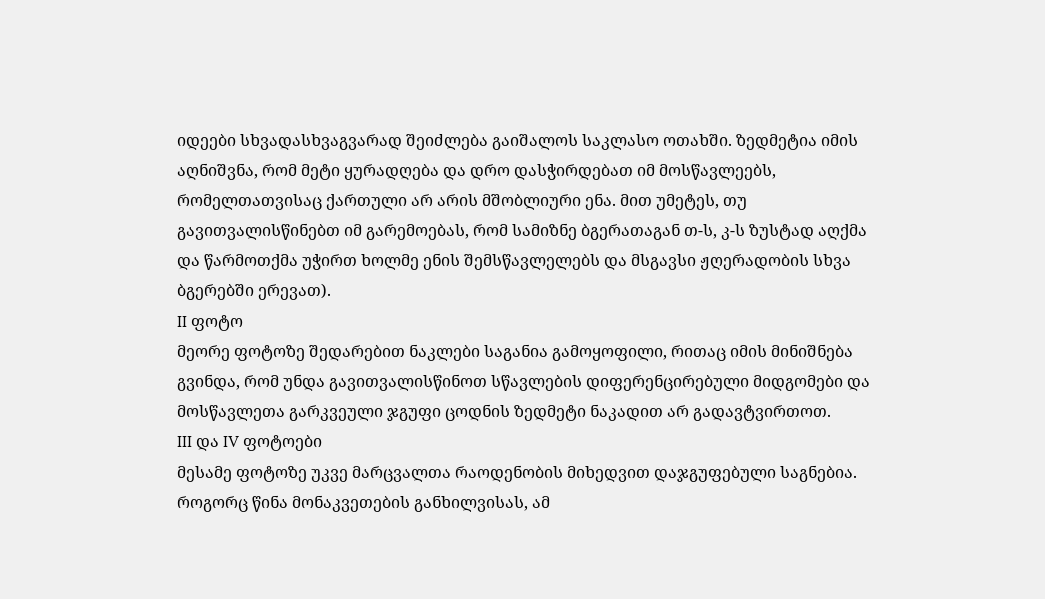იდეები სხვადასხვაგვარად შეიძლება გაიშალოს საკლასო ოთახში. ზედმეტია იმის აღნიშვნა, რომ მეტი ყურადღება და დრო დასჭირდებათ იმ მოსწავლეებს, რომელთათვისაც ქართული არ არის მშობლიური ენა. მით უმეტეს, თუ გავითვალისწინებთ იმ გარემოებას, რომ სამიზნე ბგერათაგან თ-ს, კ-ს ზუსტად აღქმა და წარმოთქმა უჭირთ ხოლმე ენის შემსწავლელებს და მსგავსი ჟღერადობის სხვა ბგერებში ერევათ).
II ფოტო
მეორე ფოტოზე შედარებით ნაკლები საგანია გამოყოფილი, რითაც იმის მინიშნება გვინდა, რომ უნდა გავითვალისწინოთ სწავლების დიფერენცირებული მიდგომები და მოსწავლეთა გარკვეული ჯგუფი ცოდნის ზედმეტი ნაკადით არ გადავტვირთოთ.
III და IV ფოტოები
მესამე ფოტოზე უკვე მარცვალთა რაოდენობის მიხედვით დაჯგუფებული საგნებია.
როგორც წინა მონაკვეთების განხილვისას, ამ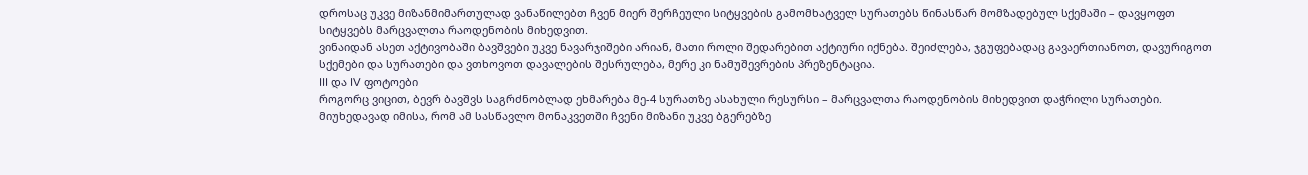დროსაც უკვე მიზანმიმართულად ვანაწილებთ ჩვენ მიერ შერჩეული სიტყვების გამომხატველ სურათებს წინასწარ მომზადებულ სქემაში – დავყოფთ სიტყვებს მარცვალთა რაოდენობის მიხედვით.
ვინაიდან ასეთ აქტივობაში ბავშვები უკვე ნავარჯიშები არიან, მათი როლი შედარებით აქტიური იქნება. შეიძლება, ჯგუფებადაც გავაერთიანოთ, დავურიგოთ სქემები და სურათები და ვთხოვოთ დავალების შესრულება, მერე კი ნამუშევრების პრეზენტაცია.
III და IV ფოტოები
როგორც ვიცით, ბევრ ბავშვს საგრძნობლად ეხმარება მე-4 სურათზე ასახული რესურსი – მარცვალთა რაოდენობის მიხედვით დაჭრილი სურათები.
მიუხედავად იმისა, რომ ამ სასწავლო მონაკვეთში ჩვენი მიზანი უკვე ბგერებზე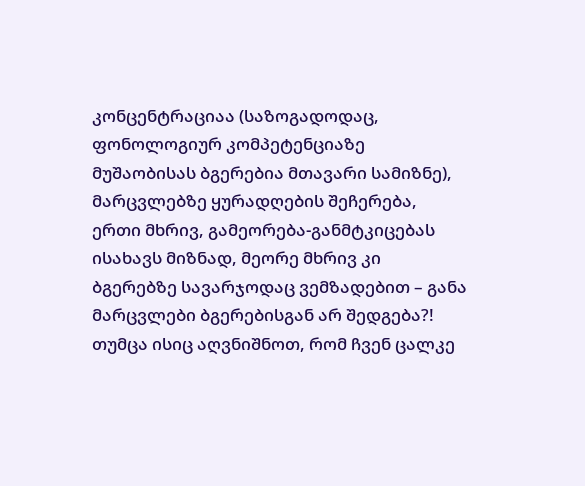კონცენტრაციაა (საზოგადოდაც, ფონოლოგიურ კომპეტენციაზე მუშაობისას ბგერებია მთავარი სამიზნე), მარცვლებზე ყურადღების შეჩერება, ერთი მხრივ, გამეორება-განმტკიცებას ისახავს მიზნად, მეორე მხრივ კი ბგერებზე სავარჯოდაც ვემზადებით – განა მარცვლები ბგერებისგან არ შედგება?! თუმცა ისიც აღვნიშნოთ, რომ ჩვენ ცალკე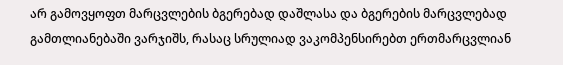არ გამოვყოფთ მარცვლების ბგერებად დაშლასა და ბგერების მარცვლებად გამთლიანებაში ვარჯიშს, რასაც სრულიად ვაკომპენსირებთ ერთმარცვლიან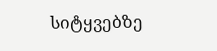სიტყვებზე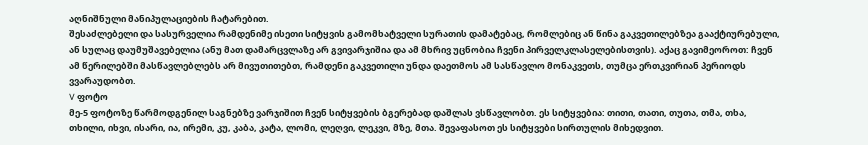აღნიშნული მანიპულაციების ჩატარებით.
შესაძლებელი და სასურველია რამდენიმე ისეთი სიტყვის გამომხატველი სურათის დამატებაც, რომლებიც ან წინა გაკვეთილებზეა გააქტიურებული, ან სულაც დაუმუშავებელია (ანუ მათ დამარცვლაზე არ გვივარჯიშია და ამ მხრივ უცნობია ჩვენი პირველკლასელებისთვის). აქაც გავიმეოროთ: ჩვენ ამ წერილებში მასწავლებლებს არ მივუთითებთ, რამდენი გაკვეთილი უნდა დაეთმოს ამ სასწავლო მონაკვეთს, თუმცა ერთკვირიან პერიოდს ვვარაუდობთ.
V ფოტო
მე-5 ფოტოზე წარმოდგენილ საგნებზე ვარჯიშით ჩვენ სიტყვების ბგერებად დაშლას ვსწავლობთ. ეს სიტყვებია: თითი, თათი, თუთა, თმა, თხა, თხილი, იხვი, ისარი, ია, ირემი, კუ, კაბა, კატა, ლომი, ლეღვი, ლეკვი, მზე, მთა. შევაფასოთ ეს სიტყვები სირთულის მიხედვით.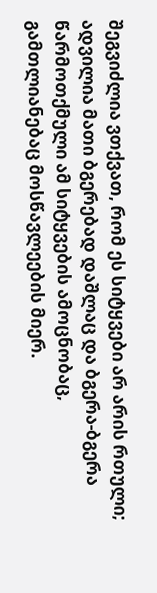შეგვიძლია ვთქვათ, რომ ეს სიტყვები არ არის რთული; ადვილია მათი ბგერებად დაშლაც და ბგერა-ბგერა წარმოთქმული ამ სიტყვების ამოცნობაც, გამთლიანებაც მოსწავლეების მიერ.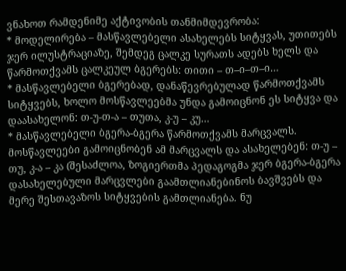ვნახოთ რამდენიმე აქტივობის თანმიმდევრობა:
* მოდელირება – მასწავლებელი ასახელებს სიტყვას, უთითებს ჯერ ილუსტრაციაზე, შემდეგ ცალკე სურათს ადებს ხელს და წარმოთქვამს ცალკეულ ბგერებს: თითი – თ–ი–თ–ი…
* მასწავლებელი ბგერებად, დანაწევრებულად წარმოთქვამს სიტყვებს, ხოლო მოსწავლეებმა უნდა გამოიცნონ ეს სიტყვა და დაასახელონ: თ-უ-თ-ა – თუთა, კ-უ – კუ…
* მასწავლებელი ბგერა-ბგერა წარმოთქვამს მარცვალს. მოსწავლეები გამოიცნობენ ამ მარცვალს და ასახელებენ: თ-უ – თუ, კ-ა – კა (შესაძლოა, ზოგიერთმა პედაგოგმა ჯერ ბგერა-ბგერა დასახელებული მარცვლები გაამთლიანებინოს ბავშვებს და მერე შესთავაზოს სიტყვების გამთლიანება. ნუ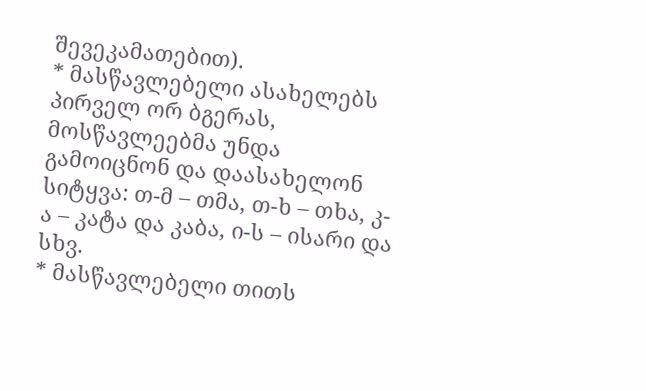შევეკამათებით).
* მასწავლებელი ასახელებს პირველ ორ ბგერას, მოსწავლეებმა უნდა გამოიცნონ და დაასახელონ სიტყვა: თ-მ – თმა, თ-ხ – თხა, კ-ა – კატა და კაბა, ი-ს – ისარი და სხვ.
* მასწავლებელი თითს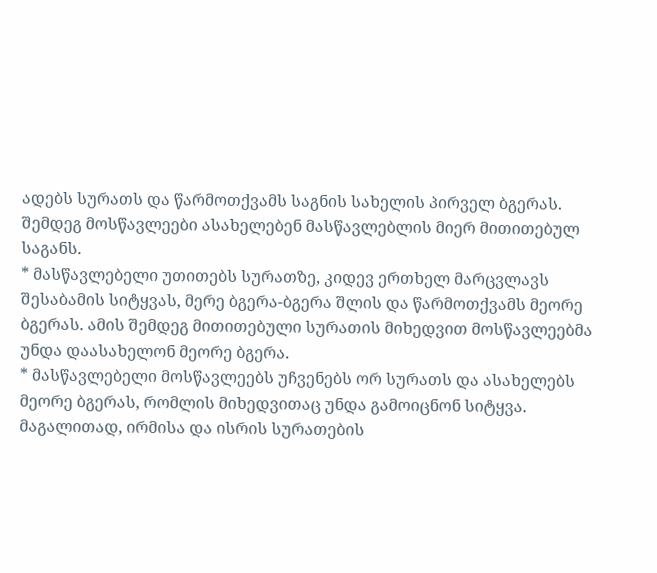ადებს სურათს და წარმოთქვამს საგნის სახელის პირველ ბგერას. შემდეგ მოსწავლეები ასახელებენ მასწავლებლის მიერ მითითებულ საგანს.
* მასწავლებელი უთითებს სურათზე, კიდევ ერთხელ მარცვლავს შესაბამის სიტყვას, მერე ბგერა-ბგერა შლის და წარმოთქვამს მეორე ბგერას. ამის შემდეგ მითითებული სურათის მიხედვით მოსწავლეებმა უნდა დაასახელონ მეორე ბგერა.
* მასწავლებელი მოსწავლეებს უჩვენებს ორ სურათს და ასახელებს მეორე ბგერას, რომლის მიხედვითაც უნდა გამოიცნონ სიტყვა. მაგალითად, ირმისა და ისრის სურათების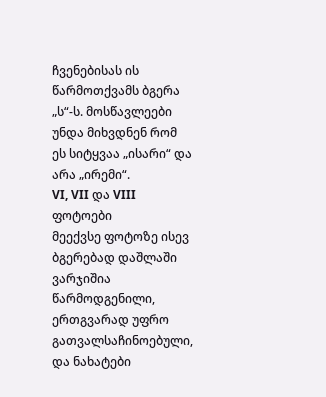ჩვენებისას ის წარმოთქვამს ბგერა „ს“-ს. მოსწავლეები უნდა მიხვდნენ რომ ეს სიტყვაა „ისარი“ და არა „ირემი“.
VI, VII და VIII ფოტოები
მეექვსე ფოტოზე ისევ ბგერებად დაშლაში ვარჯიშია წარმოდგენილი, ერთგვარად უფრო გათვალსაჩინოებული, და ნახატები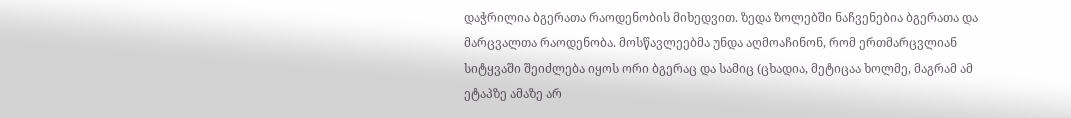დაჭრილია ბგერათა რაოდენობის მიხედვით. ზედა ზოლებში ნაჩვენებია ბგერათა და მარცვალთა რაოდენობა. მოსწავლეებმა უნდა აღმოაჩინონ, რომ ერთმარცვლიან სიტყვაში შეიძლება იყოს ორი ბგერაც და სამიც (ცხადია, მეტიცაა ხოლმე, მაგრამ ამ ეტაპზე ამაზე არ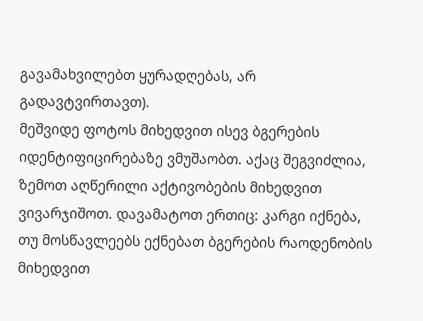გავამახვილებთ ყურადღებას, არ გადავტვირთავთ).
მეშვიდე ფოტოს მიხედვით ისევ ბგერების იდენტიფიცირებაზე ვმუშაობთ. აქაც შეგვიძლია, ზემოთ აღწერილი აქტივობების მიხედვით ვივარჯიშოთ. დავამატოთ ერთიც: კარგი იქნება, თუ მოსწავლეებს ექნებათ ბგერების რაოდენობის მიხედვით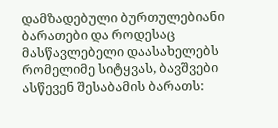დამზადებული ბურთულებიანი ბარათები და როდესაც მასწავლებელი დაასახელებს რომელიმე სიტყვას, ბავშვები ასწევენ შესაბამის ბარათს: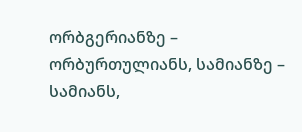ორბგერიანზე – ორბურთულიანს, სამიანზე – სამიანს,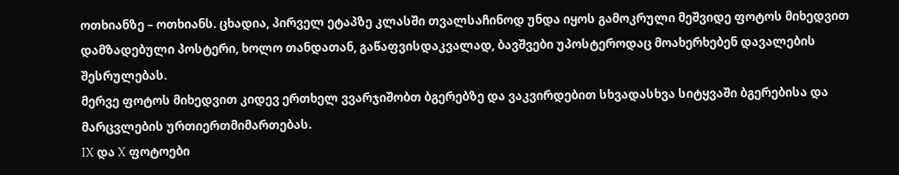ოთხიანზე – ოთხიანს. ცხადია, პირველ ეტაპზე კლასში თვალსაჩინოდ უნდა იყოს გამოკრული მეშვიდე ფოტოს მიხედვით დამზადებული პოსტერი, ხოლო თანდათან, გაწაფვისდაკვალად, ბავშვები უპოსტეროდაც მოახერხებენ დავალების შესრულებას.
მერვე ფოტოს მიხედვით კიდევ ერთხელ ვვარჯიშობთ ბგერებზე და ვაკვირდებით სხვადასხვა სიტყვაში ბგერებისა და მარცვლების ურთიერთმიმართებას.
IX და X ფოტოები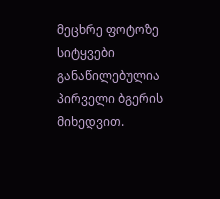მეცხრე ფოტოზე სიტყვები განაწილებულია პირველი ბგერის მიხედვით.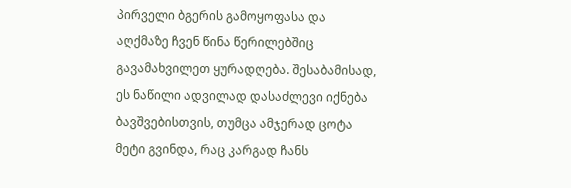პირველი ბგერის გამოყოფასა და აღქმაზე ჩვენ წინა წერილებშიც გავამახვილეთ ყურადღება. შესაბამისად, ეს ნაწილი ადვილად დასაძლევი იქნება ბავშვებისთვის, თუმცა ამჯერად ცოტა მეტი გვინდა, რაც კარგად ჩანს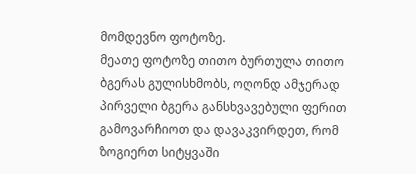მომდევნო ფოტოზე.
მეათე ფოტოზე თითო ბურთულა თითო ბგერას გულისხმობს, ოღონდ ამჯერად პირველი ბგერა განსხვავებული ფერით გამოვარჩიოთ და დავაკვირდეთ, რომ ზოგიერთ სიტყვაში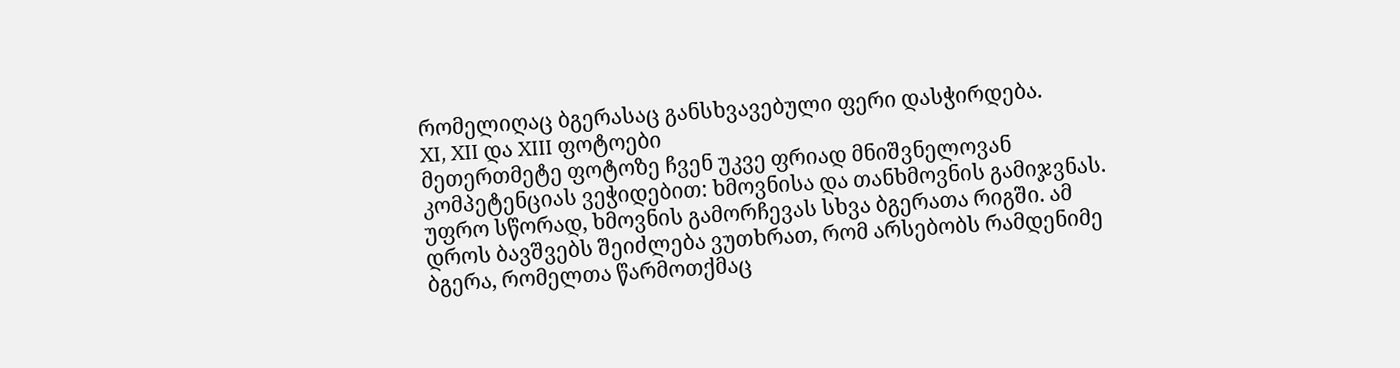რომელიღაც ბგერასაც განსხვავებული ფერი დასჭირდება.
XI, XII და XIII ფოტოები
მეთერთმეტე ფოტოზე ჩვენ უკვე ფრიად მნიშვნელოვან კომპეტენციას ვეჭიდებით: ხმოვნისა და თანხმოვნის გამიჯვნას. უფრო სწორად, ხმოვნის გამორჩევას სხვა ბგერათა რიგში. ამ დროს ბავშვებს შეიძლება ვუთხრათ, რომ არსებობს რამდენიმე ბგერა, რომელთა წარმოთქმაც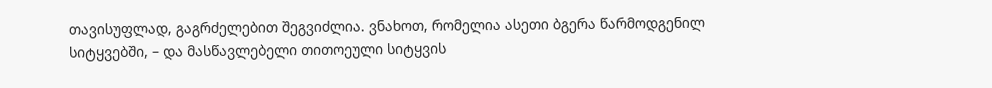თავისუფლად, გაგრძელებით შეგვიძლია. ვნახოთ, რომელია ასეთი ბგერა წარმოდგენილ სიტყვებში, – და მასწავლებელი თითოეული სიტყვის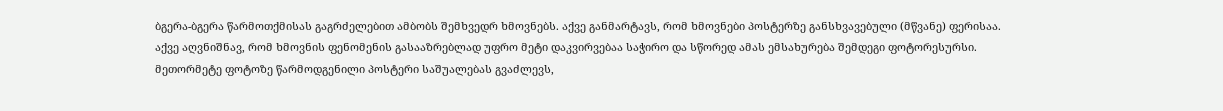ბგერა-ბგერა წარმოთქმისას გაგრძელებით ამბობს შემხვედრ ხმოვნებს. აქვე განმარტავს, რომ ხმოვნები პოსტერზე განსხვავებული (მწვანე) ფერისაა.
აქვე აღვნიშნავ, რომ ხმოვნის ფენომენის გასააზრებლად უფრო მეტი დაკვირვებაა საჭირო და სწორედ ამას ემსახურება შემდეგი ფოტორესურსი.
მეთორმეტე ფოტოზე წარმოდგენილი პოსტერი საშუალებას გვაძლევს,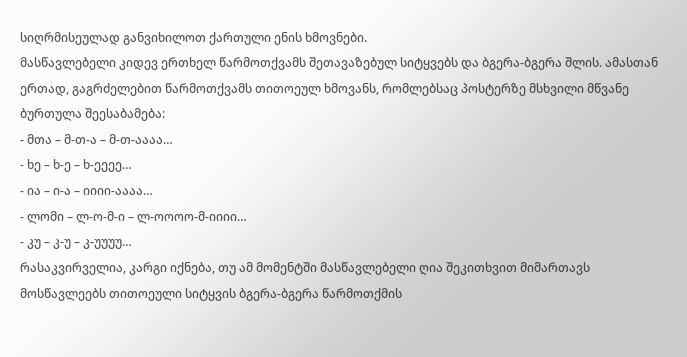სიღრმისეულად განვიხილოთ ქართული ენის ხმოვნები.
მასწავლებელი კიდევ ერთხელ წარმოთქვამს შეთავაზებულ სიტყვებს და ბგერა-ბგერა შლის. ამასთან ერთად, გაგრძელებით წარმოთქვამს თითოეულ ხმოვანს, რომლებსაც პოსტერზე მსხვილი მწვანე ბურთულა შეესაბამება:
- მთა – მ-თ-ა – მ-თ-აააა…
- ხე – ხ-ე – ხ-ეეეე…
- ია – ი-ა – იიიი-აააა…
- ლომი – ლ-ო-მ-ი – ლ-ოოოო-მ-იიიი…
- კუ – კ-უ – კ-უუუუ…
რასაკვირველია, კარგი იქნება, თუ ამ მომენტში მასწავლებელი ღია შეკითხვით მიმართავს მოსწავლეებს თითოეული სიტყვის ბგერა-ბგერა წარმოთქმის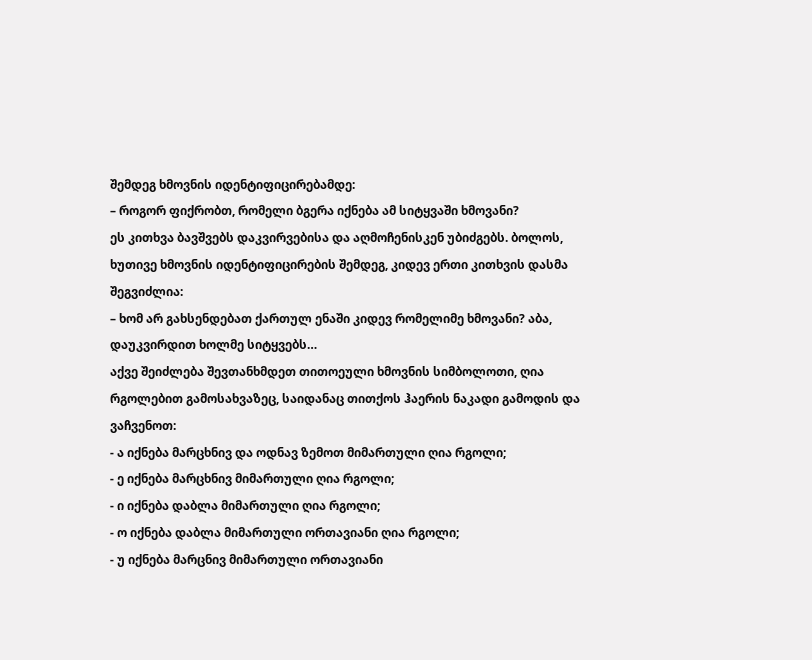შემდეგ ხმოვნის იდენტიფიცირებამდე:
– როგორ ფიქრობთ, რომელი ბგერა იქნება ამ სიტყვაში ხმოვანი?
ეს კითხვა ბავშვებს დაკვირვებისა და აღმოჩენისკენ უბიძგებს. ბოლოს, ხუთივე ხმოვნის იდენტიფიცირების შემდეგ, კიდევ ერთი კითხვის დასმა შეგვიძლია:
– ხომ არ გახსენდებათ ქართულ ენაში კიდევ რომელიმე ხმოვანი? აბა, დაუკვირდით ხოლმე სიტყვებს…
აქვე შეიძლება შევთანხმდეთ თითოეული ხმოვნის სიმბოლოთი, ღია რგოლებით გამოსახვაზეც, საიდანაც თითქოს ჰაერის ნაკადი გამოდის და ვაჩვენოთ:
- ა იქნება მარცხნივ და ოდნავ ზემოთ მიმართული ღია რგოლი;
- ე იქნება მარცხნივ მიმართული ღია რგოლი;
- ი იქნება დაბლა მიმართული ღია რგოლი;
- ო იქნება დაბლა მიმართული ორთავიანი ღია რგოლი;
- უ იქნება მარცნივ მიმართული ორთავიანი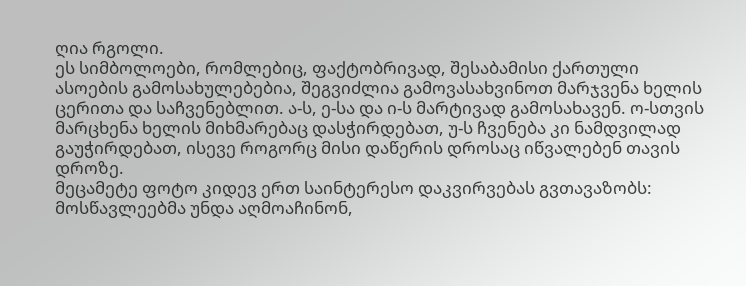ღია რგოლი.
ეს სიმბოლოები, რომლებიც, ფაქტობრივად, შესაბამისი ქართული ასოების გამოსახულებებია, შეგვიძლია გამოვასახვინოთ მარჯვენა ხელის ცერითა და საჩვენებლით. ა-ს, ე-სა და ი-ს მარტივად გამოსახავენ. ო-სთვის მარცხენა ხელის მიხმარებაც დასჭირდებათ, უ-ს ჩვენება კი ნამდვილად გაუჭირდებათ, ისევე როგორც მისი დაწერის დროსაც იწვალებენ თავის დროზე.
მეცამეტე ფოტო კიდევ ერთ საინტერესო დაკვირვებას გვთავაზობს: მოსწავლეებმა უნდა აღმოაჩინონ,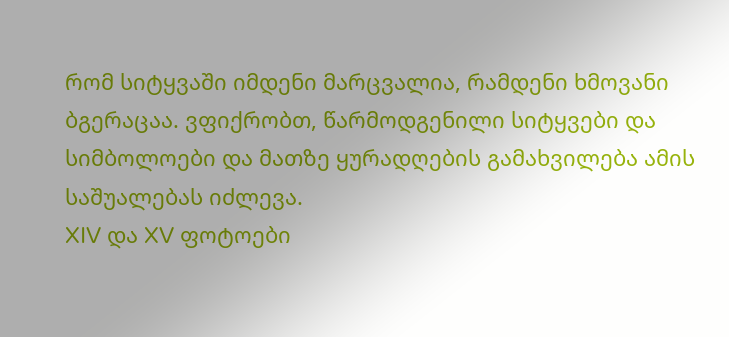რომ სიტყვაში იმდენი მარცვალია, რამდენი ხმოვანი ბგერაცაა. ვფიქრობთ, წარმოდგენილი სიტყვები და სიმბოლოები და მათზე ყურადღების გამახვილება ამის საშუალებას იძლევა.
XIV და XV ფოტოები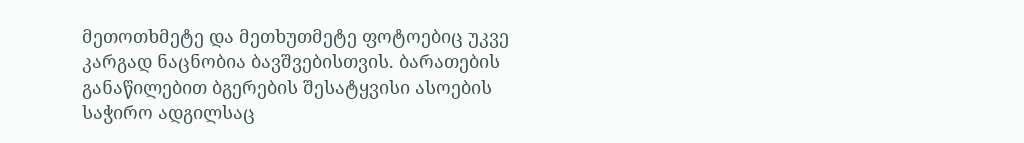მეთოთხმეტე და მეთხუთმეტე ფოტოებიც უკვე კარგად ნაცნობია ბავშვებისთვის. ბარათების განაწილებით ბგერების შესატყვისი ასოების საჭირო ადგილსაც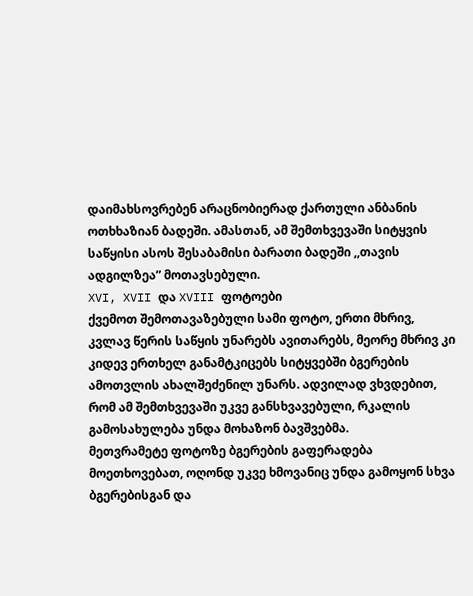დაიმახსოვრებენ არაცნობიერად ქართული ანბანის ოთხხაზიან ბადეში. ამასთან, ამ შემთხვევაში სიტყვის საწყისი ასოს შესაბამისი ბარათი ბადეში ,,თავის ადგილზეა” მოთავსებული.
XVI, XVII და XVIII ფოტოები
ქვემოთ შემოთავაზებული სამი ფოტო, ერთი მხრივ, კვლავ წერის საწყის უნარებს ავითარებს, მეორე მხრივ კი კიდევ ერთხელ განამტკიცებს სიტყვებში ბგერების ამოთვლის ახალშეძენილ უნარს. ადვილად ვხვდებით, რომ ამ შემთხვევაში უკვე განსხვავებული, რკალის გამოსახულება უნდა მოხაზონ ბავშვებმა.
მეთვრამეტე ფოტოზე ბგერების გაფერადება მოეთხოვებათ, ოღონდ უკვე ხმოვანიც უნდა გამოყონ სხვა ბგერებისგან და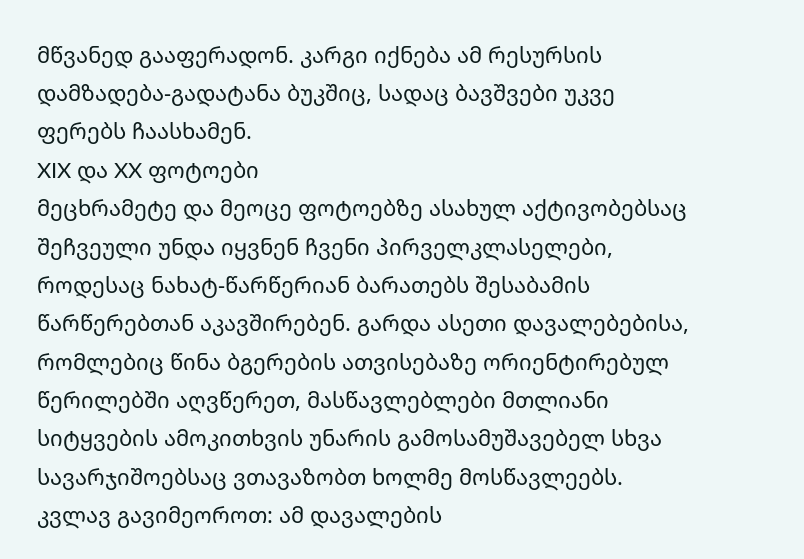მწვანედ გააფერადონ. კარგი იქნება ამ რესურსის დამზადება-გადატანა ბუკშიც, სადაც ბავშვები უკვე ფერებს ჩაასხამენ.
XIX და XX ფოტოები
მეცხრამეტე და მეოცე ფოტოებზე ასახულ აქტივობებსაც შეჩვეული უნდა იყვნენ ჩვენი პირველკლასელები, როდესაც ნახატ-წარწერიან ბარათებს შესაბამის წარწერებთან აკავშირებენ. გარდა ასეთი დავალებებისა, რომლებიც წინა ბგერების ათვისებაზე ორიენტირებულ წერილებში აღვწერეთ, მასწავლებლები მთლიანი სიტყვების ამოკითხვის უნარის გამოსამუშავებელ სხვა სავარჯიშოებსაც ვთავაზობთ ხოლმე მოსწავლეებს. კვლავ გავიმეოროთ: ამ დავალების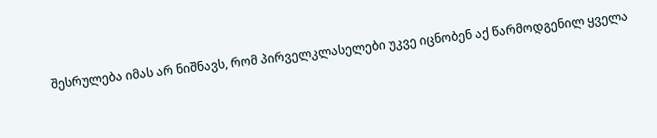შესრულება იმას არ ნიშნავს, რომ პირველკლასელები უკვე იცნობენ აქ წარმოდგენილ ყველა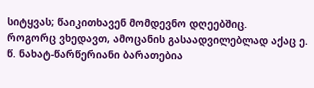სიტყვას; წაიკითხავენ მომდევნო დღეებშიც.
როგორც ვხედავთ, ამოცანის გასაადვილებლად აქაც ე. წ. ნახატ-წარწერიანი ბარათებია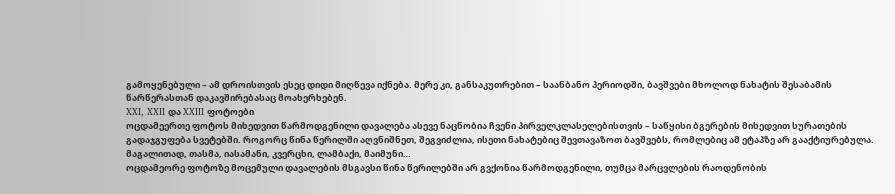გამოყენებული – ამ დროისთვის ესეც დიდი მიღწევა იქნება. მერე კი, განსაკუთრებით – საანბანო პერიოდში, ბავშვები მხოლოდ ნახატის შესაბამის წარწერასთან დაკავშირებასაც მოახერხებენ.
XXI, XXII და XXIII ფოტოები
ოცდამეერთე ფოტოს მიხედვით წარმოდგენილი დავალება ასევე ნაცნობია ჩვენი პირველკლასელებისთვის – საწყისი ბგერების მიხედვით სურათების გადაჯგუფება სვეტებში. როგორც წინა წერილში აღვნიშნეთ, შეგვიძლია, ისეთი ნახატებიც შევთავაზოთ ბავშვებს, რომლებიც ამ ეტაპზე არ გააქტიურებულა. მაგალითად, თასმა, იასამანი, კვერცხი, ლამბაქი, მაიმუნი…
ოცდამეორე ფოტოზე მოცემული დავალების მსგავსი წინა წერილებში არ გვქონია წარმოდგენილი, თუმცა მარცვლების რაოდენობის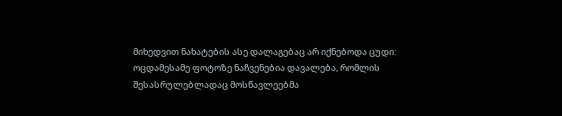მიხედვით ნახატების ასე დალაგებაც არ იქნებოდა ცუდი:
ოცდამესამე ფოტოზე ნაჩვენებია დავალება, რომლის შესასრულებლადაც მოსწავლეებმა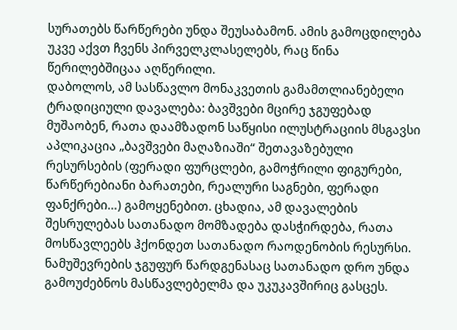სურათებს წარწერები უნდა შეუსაბამონ. ამის გამოცდილება უკვე აქვთ ჩვენს პირველკლასელებს, რაც წინა წერილებშიცაა აღწერილი.
დაბოლოს, ამ სასწავლო მონაკვეთის გამამთლიანებელი ტრადიციული დავალება: ბავშვები მცირე ჯგუფებად მუშაობენ, რათა დაამზადონ საწყისი ილუსტრაციის მსგავსი აპლიკაცია „ბავშვები მაღაზიაში“ შეთავაზებული რესურსების (ფერადი ფურცლები, გამოჭრილი ფიგურები, წარწერებიანი ბარათები, რეალური საგნები, ფერადი ფანქრები…) გამოყენებით. ცხადია, ამ დავალების შესრულებას სათანადო მომზადება დასჭირდება, რათა მოსწავლეებს ჰქონდეთ სათანადო რაოდენობის რესურსი. ნამუშევრების ჯგუფურ წარდგენასაც სათანადო დრო უნდა გამოუძებნოს მასწავლებელმა და უკუკავშირიც გასცეს.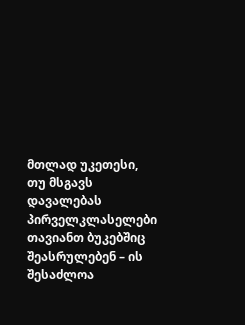მთლად უკეთესი, თუ მსგავს დავალებას პირველკლასელები თავიანთ ბუკებშიც შეასრულებენ – ის შესაძლოა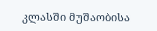კლასში მუშაობისა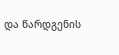და წარდგენის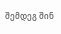შემდეგ შინ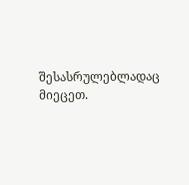შესასრულებლადაც მიეცეთ.